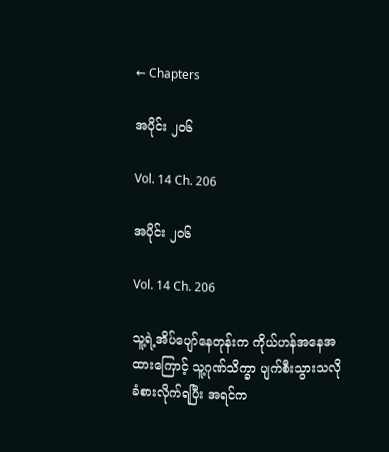← Chapters

အပိုင်း ၂၀၆

Vol. 14 Ch. 206

အပိုင်း ၂၀၆

Vol. 14 Ch. 206

သူ့ရဲ့အိပ်ပျော်နေတုန်းက ကိုယ်ဟန်အနေအထားကြောင့် သူ့ဂုဏ်သိက္ခာ ပျက်စီးသွားသလို ခံစားလိုက်ရပြီး အရင်က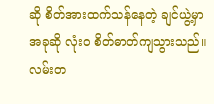ဆို စိတ်အားထက်သန်နေတဲ့ ချင်ယွဲ့မှာ အခုဆို လုံးဝ စိတ်ဓာတ်ကျသွားသည်။ လမ်းတ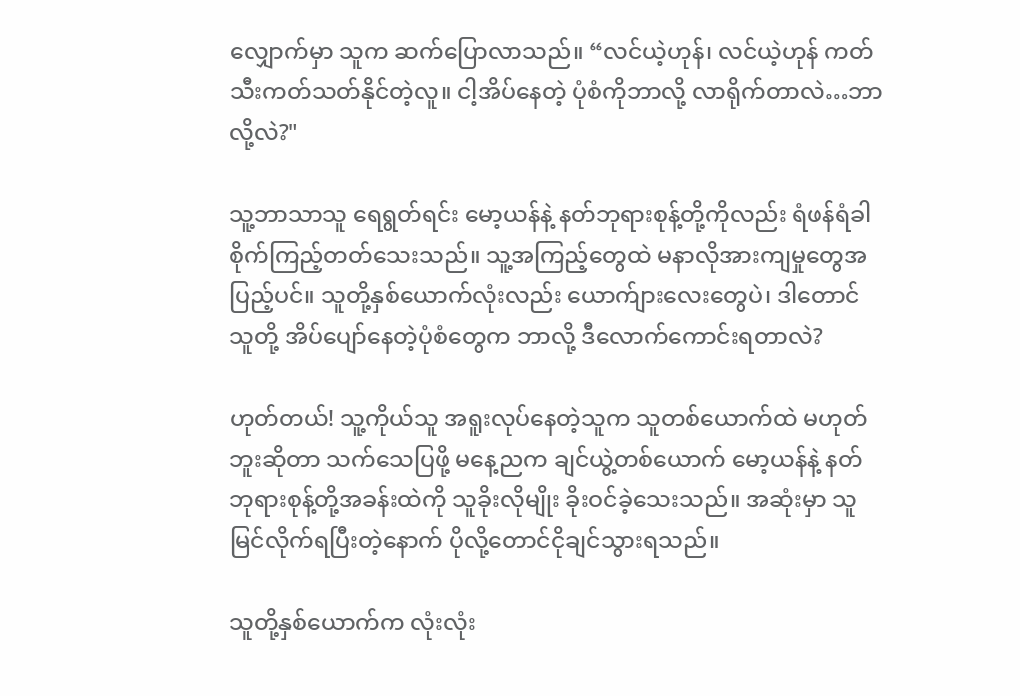လျှောက်မှာ သူက ဆက်ပြောလာသည်။ “လင်ယဲ့ဟုန်၊ လင်ယဲ့ဟုန် ကတ်သီးကတ်သတ်နိုင်တဲ့လူ။ ငါ့အိပ်နေတဲ့ ပုံစံကိုဘာလို့ လာရိုက်တာလဲ…ဘာလို့လဲ?"

သူ့ဘာသာသူ ရေရွတ်ရင်း မော့ယန်နဲ့ နတ်ဘုရားစုန့်တို့ကိုလည်း ရံဖန်ရံခါ စိုက်ကြည့်တတ်သေးသည်။ သူ့အကြည့်တွေထဲ မနာလိုအားကျမှုတွေအပြည့်ပင်။ သူတို့နှစ်ယောက်လုံးလည်း ယောက်ျားလေးတွေပဲ၊ ‌ဒါတောင် သူတို့ အိပ်ပျော်နေတဲ့ပုံစံတွေက ဘာလို့ ဒီလောက်ကောင်းရတာလဲ?

ဟုတ်တယ်! သူ့ကိုယ်သူ အရူးလုပ်နေတဲ့သူက သူတစ်ယောက်ထဲ မဟုတ်ဘူးဆိုတာ သက်သေပြဖို့ မနေ့ညက ချင်ယွဲ့တစ်ယောက် မော့ယန်နဲ့ နတ်ဘုရားစုန့်တို့အခန်းထဲကို သူခိုးလိုမျိုး ခိုးဝင်ခဲ့သေးသည်။ အဆုံးမှာ သူမြင်လိုက်ရပြီးတဲ့နောက် ပိုလို့တောင်ငိုချင်သွားရသည်။

သူတို့နှစ်ယောက်က လုံးလုံး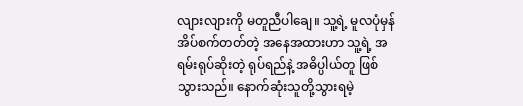လျားလျားကို မတူညီပါချေ။ သူ့ရဲ့ မူလပုံမှန်အိပ်စက်တတ်တဲ့ အနေအထားဟာ သူ့ရဲ့ အရမ်းရုပ်ဆိုးတဲ့ ရုပ်ရည်နဲ့ အဓိပ္ပါယ်တူ ဖြစ်သွားသည်။ နောက်ဆုံးသူတို့သွားရမဲ့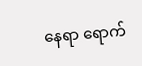နေရာ ရောက်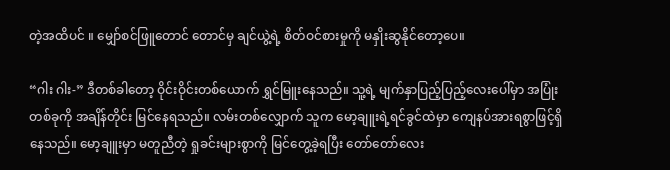တဲ့အထိပင် ။ မျှော်စင်ဖြူတောင် တောင်မှ ချင်ယွဲ့ရဲ့ စိတ်ဝင်စားမှုကို မနှိုးဆွနိုင်တော့ပေ။

“ဂါး ဂါး-” ဒီတစ်ခါတော့ ဝိုင်းဝိုင်းတစ်ယောက် ရွှင်မြူးနေသည်။ သူ့ရဲ့ မျက်နှာပြည့်ပြည့်လေးပေါ်မှာ အပြုံးတစ်ခုကို အချိန်တိုင်း မြင်နေရသည်။ လမ်းတစ်လျှောက် သူက မော့ချူးရဲ့ရင်ခွင်ထဲမှာ ကျေနပ်အားရစွာဖြင့်ရှိနေသည်။ မော့ချူးမှာ မတူညီတဲ့ ရှုခင်းများစွာကို မြင်တွေ့ခဲ့ရပြီး တော်တော်လေး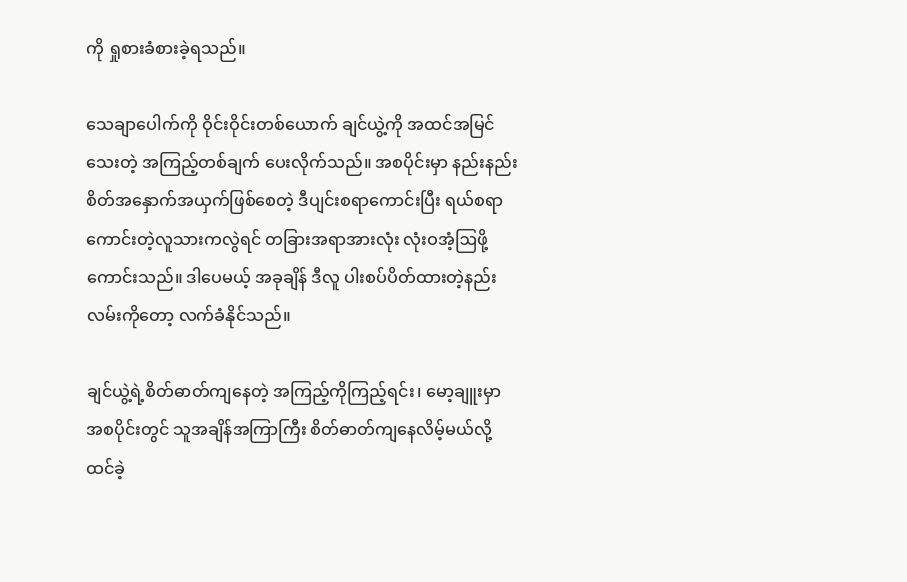ကို ရှုစားခံစားခဲ့ရသည်။

သေချာပေါက်ကို ဝိုင်းဝိုင်းတစ်ယောက် ချင်ယွဲ့ကို အထင်အမြင်သေးတဲ့ အကြည့်တစ်ချက် ပေးလိုက်သည်။ အစပိုင်းမှာ နည်းနည်းစိတ်အနှောက်အယှက်ဖြစ်စေတဲ့ ဒီပျင်းစရာကောင်းပြီး ရယ်စရာကောင်းတဲ့လူသားကလွဲရင် တခြားအရာအားလုံး လုံးဝအံ့ဩဖို့ကောင်းသည်။ ဒါပေမယ့် အခုချိန် ဒီလူ ပါးစပ်ပိတ်ထားတဲ့နည်းလမ်းကိုတော့ လက်ခံနိုင်သည်။

ချင်ယွဲ့ရဲ့စိတ်ဓာတ်ကျနေတဲ့ အကြည့်ကိုကြည့်ရင်း၊ မော့ချူးမှာ အစပိုင်းတွင် သူအချိန်အကြာကြီး စိတ်ဓာတ်ကျနေလိမ့်မယ်လို့ ထင်ခဲ့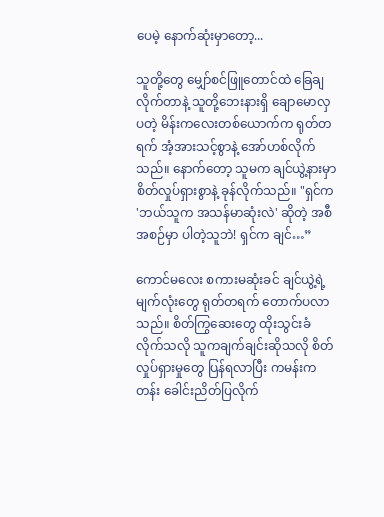ပေမဲ့ နောက်ဆုံးမှာတော့...

သူတို့တွေ မျှော်စင်ဖြူတောင်ထဲ ခြေချလိုက်တာနဲ့ ‌သူတို့ဘေးနားရှိ ချောမောလှပတဲ့ မိန်းကလေးတစ်ယောက်က ရုတ်တရက် အံ့အားသင့်စွာနဲ့ အော်ဟစ်လိုက်သည်။ နောက်တော့ သူမက ချင်ယွဲ့နားမှာ စိတ်လှုပ်ရှားစွာနဲ့ ခုန်လိုက်သည်။ "ရှင်က 'ဘယ်သူက အသန်မာဆုံးလဲ' ဆိုတဲ့ အစီအစဉ်မှာ ပါတဲ့သူဘဲ! ရှင်က ချင်…”

ကောင်မလေး စကားမဆုံးခင် ချင်ယွဲ့ရဲ့ မျက်လုံးတွေ ရုတ်တရက် တောက်ပလာသည်။ စိတ်ကြွဆေးတွေ ထိုးသွင်းခံလိုက်သလို သူကချက်ချင်းဆိုသလို စိတ်လှုပ်ရှားမှုတွေ ပြန်ရလာပြီး ကမန်းကတန်း ခေါင်းညိတ်ပြလိုက်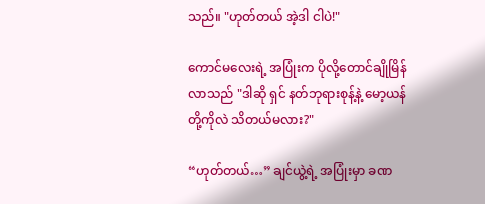သည်။ "ဟုတ်တယ် အဲ့ဒါ ငါပဲ!"

ကောင်မလေးရဲ့ အပြုံးက ပိုလို့‌တောင်ချိုမြိန်လာသည် "ဒါဆို ရှင် နတ်ဘုရားစုန့်နဲ့ မော့ယန်တို့ကိုလဲ သိတယ်မလား?"

“ဟုတ်တယ်…” ချင်ယွဲ့ရဲ့ အပြုံးမှာ ခဏ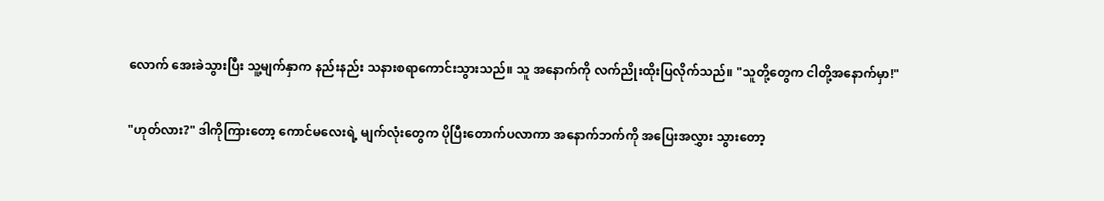လောက် အေးခဲသွားပြီး သူ့မျက်နှာက နည်းနည်း သနားစရာကောင်းသွားသည်။ သူ အနောက်ကို လက်ညိုးထိုးပြလိုက်သည်။ "သူတို့တွေက ငါတို့အနောက်မှာ!"

"ဟုတ်လား?" ဒါကိုကြားတော့ ကောင်မလေးရဲ့ မျက်လုံးတွေက ပိုပြီးတောက်ပလာကာ အနောက်ဘက်ကို အပြေးအလွှား သွားတော့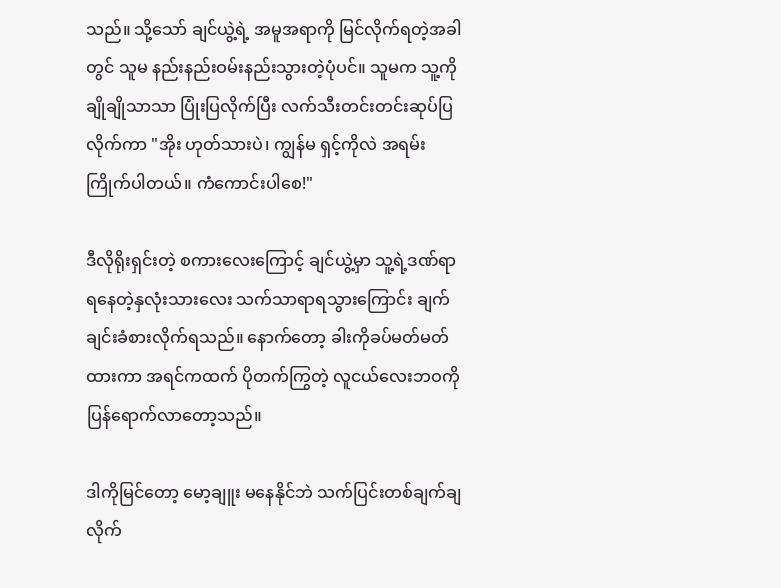သည်။ သို့သော် ချင်ယွဲ့ရဲ့ အမူအရာကို မြင်လိုက်ရတဲ့အခါတွင် သူမ နည်းနည်းဝမ်းနည်းသွားတဲ့ပုံပင်။ သူမက သူ့ကို ချိုချိုသာသာ ပြုံးပြလိုက်ပြီး လက်သီးတင်းတင်းဆုပ်ပြလိုက်ကာ "အိုး ဟုတ်သားပဲ၊ ကျွန်မ ရှင့်ကိုလဲ အရမ်းကြိုက်ပါတယ်။ ကံကောင်းပါစေ!"

ဒီလိုရိုးရှင်းတဲ့ စကားလေးကြောင့် ချင်ယွဲ့မှာ သူ့ရဲ့ဒဏ်ရာရနေတဲ့နှလုံးသားလေး သက်သာရာရသွားကြောင်း ချက်ချင်းခံစားလိုက်ရသည်။ နောက်တော့ ခါးကိုခပ်မတ်မတ်ထားကာ အရင်ကထက် ပိုတက်ကြွတဲ့ လူငယ်လေးဘဝကို ပြန်ရောက်လာတော့သည်။

ဒါကိုမြင်တော့ မော့ချူး မနေနိုင်ဘဲ သက်ပြင်းတစ်ချက်ချလိုက်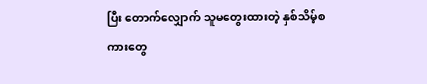ပြီး တောက်လျှောက် သူမတွေးထားတဲ့ နှစ်သိမ့်စကားတွေ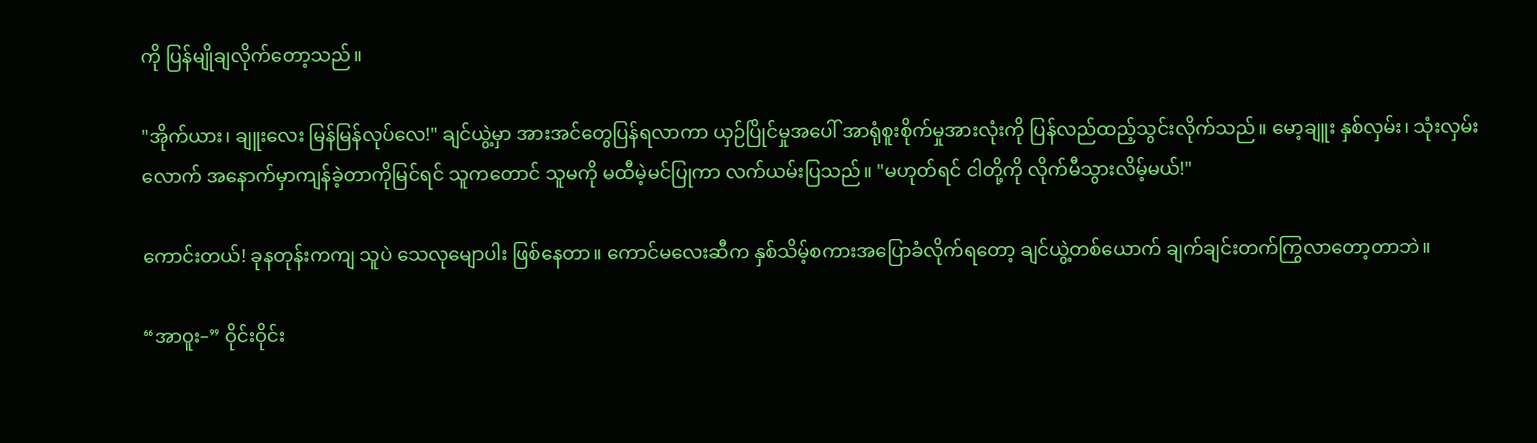ကို ပြန်မျိုချလိုက်တော့သည်။

"အိုက်ယား၊ ချူးလေး မြန်မြန်လုပ်လေ!" ချင်ယွဲ့မှာ အားအင်တွေပြန်ရလာကာ ယှဉ်ပြိုင်မှုအပေါ် အာရုံစူးစိုက်မှုအားလုံးကို ပြန်လည်ထည့်သွင်းလိုက်သည်။ မော့ချူး နှစ်လှမ်း၊ သုံးလှမ်းလောက် အနောက်မှာကျန်ခဲ့တာကိုမြင်ရင် သူ‌ကတောင် သူမကို မထီမဲ့မင်ပြုကာ လက်ယမ်းပြသည်။ "မဟုတ်ရင် ငါတို့ကို လိုက်မီသွားလိမ့်မယ်!"

ကောင်းတယ်! ခုနတုန်းကကျ သူပဲ သေလုမျောပါး ဖြစ်နေတာ။ ကောင်မလေးဆီက နှစ်သိမ့်စကားအပြောခံလိုက်ရတော့ ချင်ယွဲ့တစ်ယောက် ချက်ချင်းတက်ကြွလာတော့တာဘဲ။

“အာဝူး–” ဝိုင်းဝိုင်း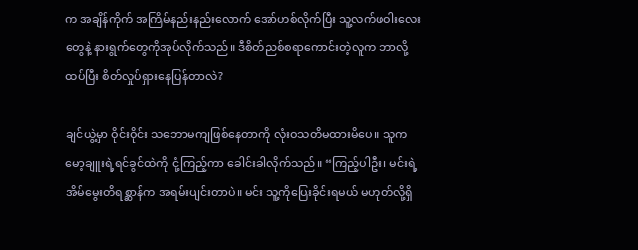က အချိန်ကိုက် အကြိမ်‌နည်းနည်းလောက် အော်ဟစ်လိုက်ပြီး သူ့လက်ဖဝါးလေးတွေနဲ့ နားရွက်‌တွေကိုအုပ်လိုက်သည်။ ဒီစိတ်ညစ်စရာကောင်းတဲ့လူက ဘာလို့ ထပ်ပြီး စိတ်လှုပ်ရှားနေပြန်တာလဲ?

ချင်ယွဲ့မှာ ဝိုင်းဝိုင်း သဘောမကျဖြစ်နေတာကို လုံးဝသတိမထားမိပေ။ သူက မော့ချူးရဲ့ရင်ခွင်ထဲကို ငုံ့ကြည့်ကာ ခေါင်းခါလိုက်သည်။ “ကြည့်ပါဦး၊ မင်းရဲ့အိမ်မွေးတိရစ္ဆာန်က အရမ်းပျင်းတာပဲ။ မင်း သူ့ကို‌ပြေးခိုင်းရမယ် မဟုတ်လို့ရှိ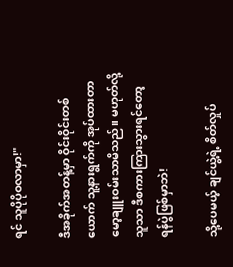ရင် သူပိုပိုဝလာမှာ!"

ဒီအခိုက်အတန့်မှာ ဝိုင်းဝိုင်းတစ်ယောက် သူ့နားရွက်ကို အုပ်ထားတာ မော့ချူးဝမ်းသာမိသည်။ မဟုတ်လို့ သူသာ ဒီစကားကြားသွားရင်တော့ ရန်ပွဲဖြစ်မှာဘဲ!

သို့ပေမယ့် ချင်ယွဲ့ရဲ့ စိတ်လှုပ်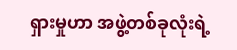ရှားမှုဟာ အဖွဲ့တစ်ခုလုံးရဲ့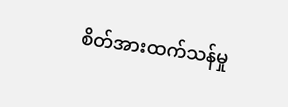စိတ်အားထက်သန်မှု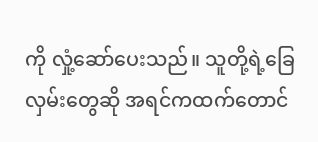ကို လှုံ့ဆော်ပေးသည်။ သူတို့ရဲ့ခြေလှမ်းတွေဆို အရင်ကထက်တောင်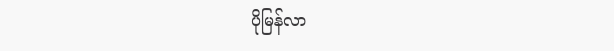ပိုမြန်လာ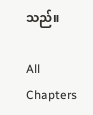သည်။

All Chapters